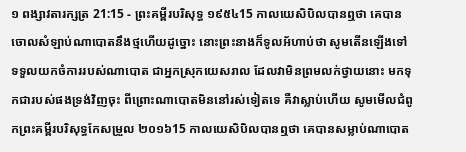១ ពង្សាវតារក្សត្រ 21:15 - ព្រះគម្ពីរបរិសុទ្ធ ១៩៥៤15 កាលយេសិបិលបានឮថា គេបានចោលសំឡាប់ណាបោតនឹងថ្មហើយដូច្នោះ នោះព្រះនាងក៏ទូលអ័ហាប់ថា សូមតើនឡើងទៅទទួលយកចំការរបស់ណាបោត ជាអ្នកស្រុកយេសរាល ដែលវាមិនព្រមលក់ថ្វាយនោះ មកទុកជារបស់ផងទ្រង់វិញចុះ ពីព្រោះណាបោតមិននៅរស់ទៀតទេ គឺវាស្លាប់ហើយ សូមមើលជំពូកព្រះគម្ពីរបរិសុទ្ធកែសម្រួល ២០១៦15 កាលយេសិបិលបានឮថា គេបានសម្លាប់ណាបោត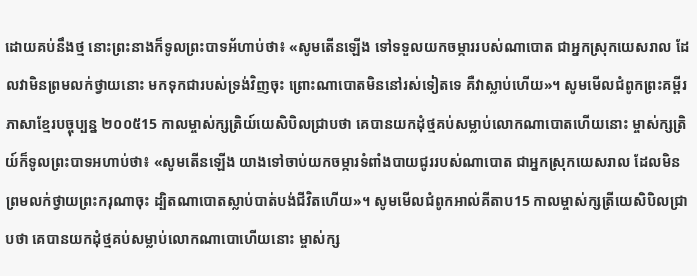ដោយគប់នឹងថ្ម នោះព្រះនាងក៏ទូលព្រះបាទអ័ហាប់ថា៖ «សូមតើនឡើង ទៅទទួលយកចម្ការរបស់ណាបោត ជាអ្នកស្រុកយេសរាល ដែលវាមិនព្រមលក់ថ្វាយនោះ មកទុកជារបស់ទ្រង់វិញចុះ ព្រោះណាបោតមិននៅរស់ទៀតទេ គឺវាស្លាប់ហើយ»។ សូមមើលជំពូកព្រះគម្ពីរភាសាខ្មែរបច្ចុប្បន្ន ២០០៥15 កាលម្ចាស់ក្សត្រិយ៍យេសិបិលជ្រាបថា គេបានយកដុំថ្មគប់សម្លាប់លោកណាបោតហើយនោះ ម្ចាស់ក្សត្រិយ៍ក៏ទូលព្រះបាទអហាប់ថា៖ «សូមតើនឡើង យាងទៅចាប់យកចម្ការទំពាំងបាយជូររបស់ណាបោត ជាអ្នកស្រុកយេសរាល ដែលមិនព្រមលក់ថ្វាយព្រះករុណាចុះ ដ្បិតណាបោតស្លាប់បាត់បង់ជីវិតហើយ»។ សូមមើលជំពូកអាល់គីតាប15 កាលម្ចាស់ក្សត្រីយេសិបិលជ្រាបថា គេបានយកដុំថ្មគប់សម្លាប់លោកណាបោហើយនោះ ម្ចាស់ក្ស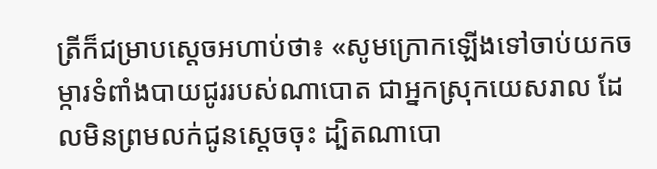ត្រីក៏ជម្រាបស្តេចអហាប់ថា៖ «សូមក្រោកឡើងទៅចាប់យកចម្ការទំពាំងបាយជូររបស់ណាបោត ជាអ្នកស្រុកយេសរាល ដែលមិនព្រមលក់ជូនស្តេចចុះ ដ្បិតណាបោ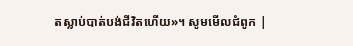តស្លាប់បាត់បង់ជីវិតហើយ»។ សូមមើលជំពូក |